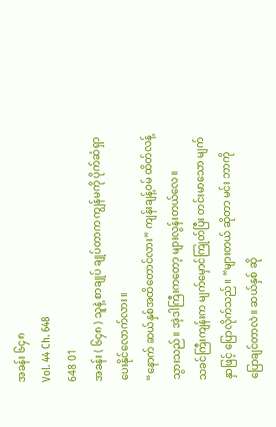အခန်း ၆၄၈
Vol. 44 Ch. 648
648 01
အခန်း ( ၆၄၈ ) သူနဲ့ စာချုပ် ချုပ်တာက ကျွန်မကို ပိုက်ဆံရှာပေးနိုင်လောက်လား။
“နောက် ဆယ်နှစ်အထိတောင်လား” ကျန်းချန့်ဝမ် ထိတ်လန့်သွားသည်။ အဲ့ဒါကြီးကတော့ များလွန်းတယ်လေ။
သခင်ကြီးကျန်းက မျက်မှောင်ကြုတ်ပြီး တင်းမာသော မျက်နှာဖြင့် ပြောလိုက်သည်။ “များတယ် ဆိုတာ မင်း ဘာကို ပြောချင်တာလဲ။ ဆယ်နှစ် ဆို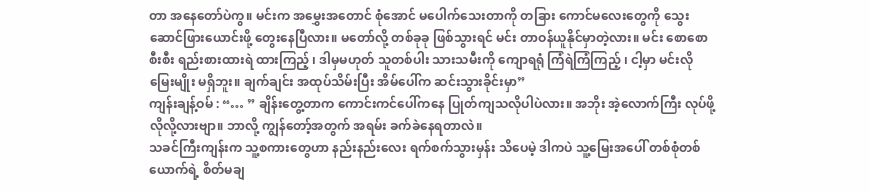တာ အနေတော်ပဲကွ။ မင်းက အမွှေးအတောင် စုံအောင် မပေါက်သေးတာကို တခြား ကောင်မလေးတွေကို သွေးဆောင်ဖြားယောင်းဖို့ တွေးနေပြီလား။ မတော်လို့ တစ်ခုခု ဖြစ်သွားရင် မင်း တာဝန်ယူနိုင်မှာတဲ့လား။ မင်း စောစောစီးစီး ရည်းစားထားရဲ ထားကြည့် ၊ ဒါမှမဟုတ် သူတစ်ပါး သားသမီးကို ကျောရရုံ ကြံရဲကြံကြည့် ၊ ငါ့မှာ မင်းလို မြေးမျိုး မရှိဘူး။ ချက်ချင်း အထုပ်သိမ်းပြီး အိမ်ပေါ်က ဆင်းသွားခိုင်းမှာ”
ကျန်းချန့်ဝမ် : “… ” ချိန်းတွေ့တာက ကောင်းကင်ပေါ်ကနေ ပြုတ်ကျသလိုပါပဲလား။ အဘိုး အဲ့လောက်ကြီး လုပ်ဖို့ လိုလို့လားဗျာ။ ဘာလို့ ကျွန်တော့်အတွက် အရမ်း ခက်ခဲနေရတာလဲ။
သခင်ကြီးကျန်းက သူ့စကားတွေဟာ နည်းနည်းလေး ရက်စက်သွားမှန်း သိပေမဲ့ ဒါကပဲ သူ့မြေးအပေါ် တစ်စုံတစ်ယောက်ရဲ့ စိတ်မချ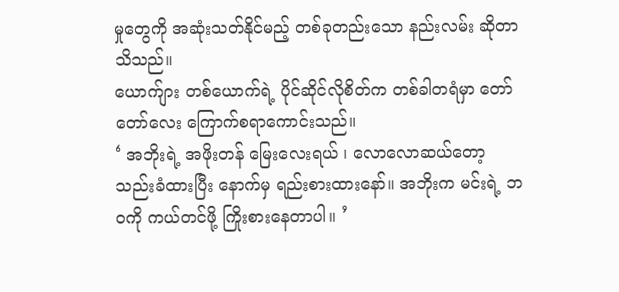မှုတွေကို အဆုံးသတ်နိုင်မည့် တစ်ခုတည်းသော နည်းလမ်း ဆိုတာ သိသည်။
ယောက်ျား တစ်ယောက်ရဲ့ ပိုင်ဆိုင်လိုစိတ်က တစ်ခါတရံမှာ တော်တော်လေး ကြောက်စရာကောင်းသည်။
‘ အဘိုးရဲ့ အဖိုးတန် မြေးလေးရယ် ၊ လောလောဆယ်တော့ သည်းခံထားပြီး နောက်မှ ရည်းစားထားနော်။ အဘိုးက မင်းရဲ့ ဘဝကို ကယ်တင်ဖို့ ကြိုးစားနေတာပါ။ ’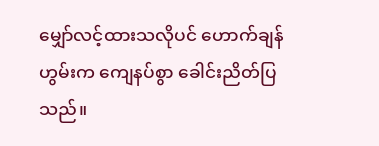မျှော်လင့်ထားသလိုပင် ဟောက်ချန်ဟွမ်းက ကျေနပ်စွာ ခေါင်းညိတ်ပြသည်။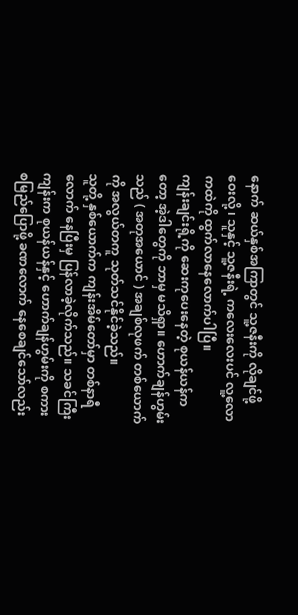နောက် ဆယ်နှစ်အကြာတွင် သူ့ဇနီးကို လိုချင်ဖို့ ဝေးလို့ ၊ သူနှင့် သူ့ဇနီးရဲ့ ကလေးလေးပင် လူ့လောကထဲကို ထွက်လာနေလောက်ပါပြီ။
ကျန်းချင်းရို့ကို ဆေးကုပေးနေတဲ့ စုယန်ယန်ကတော့ အဲ့ဒါတွေကို ဘာမှ မသိရှာ။ ဟောက်ချန်ဟွမ်းသည် ( အတုအယောင် ) အချစ်လုဖက် တစ်ယောက်ကို အလွယ်တကူ သုတ်သင်နိုင်ခဲ့သည်။
သူတို့ နှစ်ယောက်က ကျန်းအိမ်တော်မှာ တစ်နာရီလောက် နေပြီးမှ ပြန်လာခဲ့လိုက်သည်။ သခင်ကြီးကျန်းက စုယန်ယန်နှင့် ဟောက်ချန်ဟွမ်းကို စကားစမြည်ပြောဖို့ ခဏလောက် နေစေချင်သော်လည်း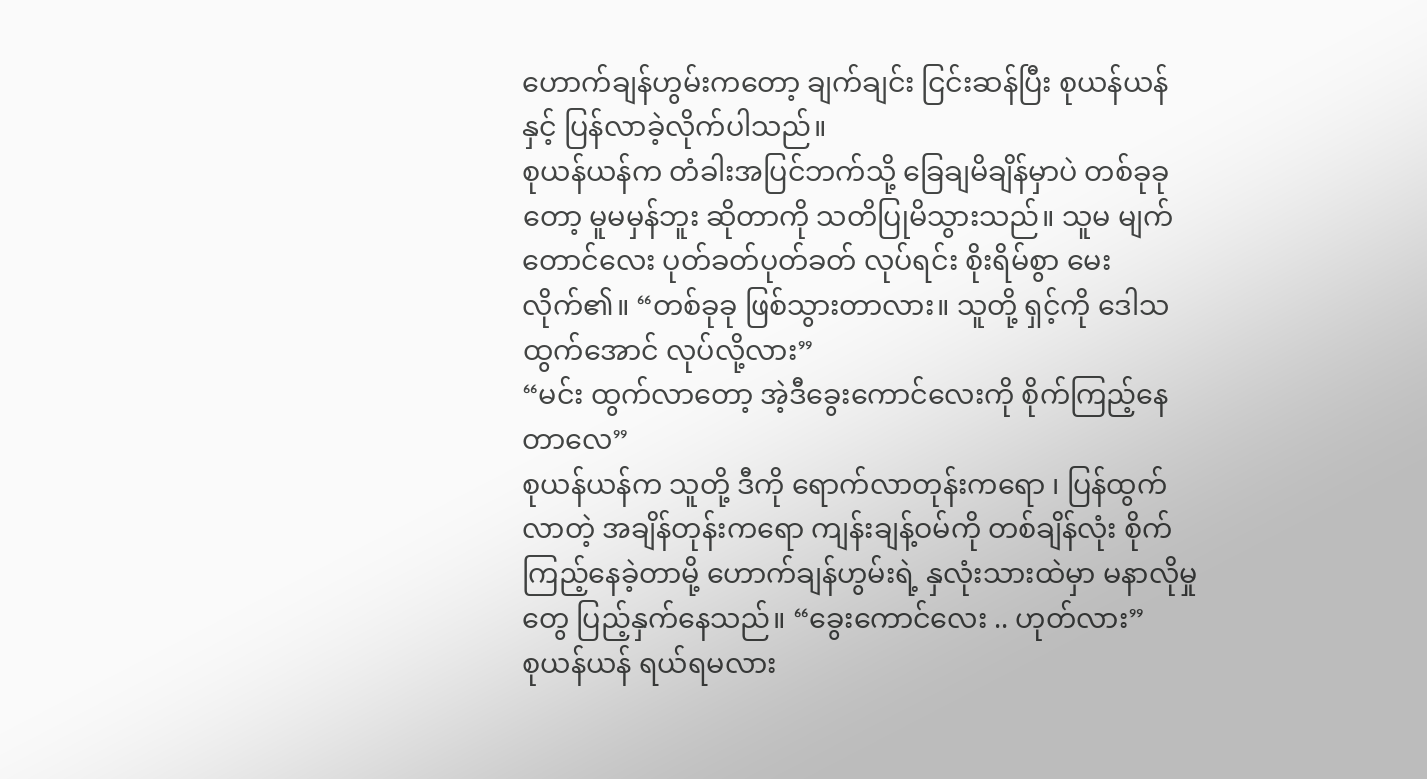ဟောက်ချန်ဟွမ်းကတော့ ချက်ချင်း ငြင်းဆန်ပြီး စုယန်ယန်နှင့် ပြန်လာခဲ့လိုက်ပါသည်။
စုယန်ယန်က တံခါးအပြင်ဘက်သို့ ခြေချမိချိန်မှာပဲ တစ်ခုခုတော့ မူမမှန်ဘူး ဆိုတာကို သတိပြုမိသွားသည်။ သူမ မျက်တောင်လေး ပုတ်ခတ်ပုတ်ခတ် လုပ်ရင်း စိုးရိမ်စွာ မေးလိုက်၏။ “တစ်ခုခု ဖြစ်သွားတာလား။ သူတို့ ရှင့်ကို ဒေါသထွက်အောင် လုပ်လို့လား”
“မင်း ထွက်လာတော့ အဲ့ဒီခွေးကောင်လေးကို စိုက်ကြည့်နေတာလေ”
စုယန်ယန်က သူတို့ ဒီကို ရောက်လာတုန်းကရော ၊ ပြန်ထွက်လာတဲ့ အချိန်တုန်းကရော ကျန်းချန့်ဝမ်ကို တစ်ချိန်လုံး စိုက်ကြည့်နေခဲ့တာမို့ ဟောက်ချန်ဟွမ်းရဲ့ နှလုံးသားထဲမှာ မနာလိုမှုတွေ ပြည့်နှက်နေသည်။ “ခွေးကောင်လေး .. ဟုတ်လား”
စုယန်ယန် ရယ်ရမလား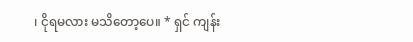၊ ငိုရမလား မသိတော့ပေ။ * ရှင် ကျန်း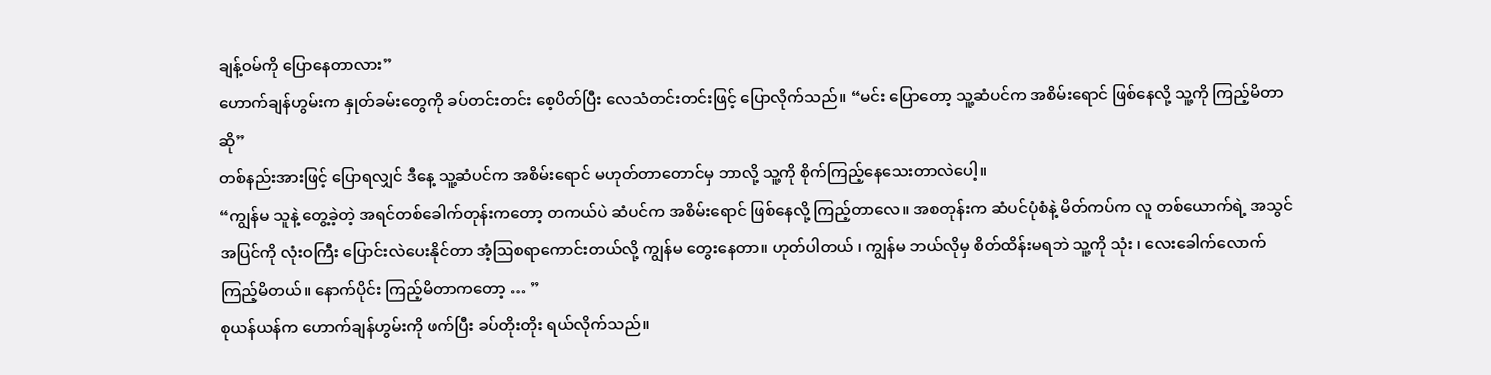ချန့်ဝမ်ကို ပြောနေတာလား”
ဟောက်ချန်ဟွမ်းက နှုတ်ခမ်းတွေကို ခပ်တင်းတင်း စေ့ပိတ်ပြီး လေသံတင်းတင်းဖြင့် ပြောလိုက်သည်။ “မင်း ပြောတော့ သူ့ဆံပင်က အစိမ်းရောင် ဖြစ်နေလို့ သူ့ကို ကြည့်မိတာဆို”
တစ်နည်းအားဖြင့် ပြောရလျှင် ဒီနေ့ သူ့ဆံပင်က အစိမ်းရောင် မဟုတ်တာတောင်မှ ဘာလို့ သူ့ကို စိုက်ကြည့်နေသေးတာလဲပေါ့။
“ကျွန်မ သူနဲ့ တွေ့ခဲ့တဲ့ အရင်တစ်ခေါက်တုန်းကတော့ တကယ်ပဲ ဆံပင်က အစိမ်းရောင် ဖြစ်နေလို့ ကြည့်တာလေ။ အစတုန်းက ဆံပင်ပုံစံနဲ့ မိတ်ကပ်က လူ တစ်ယောက်ရဲ့ အသွင်အပြင်ကို လုံးဝကြီး ပြောင်းလဲပေးနိုင်တာ အံ့ဩစရာကောင်းတယ်လို့ ကျွန်မ တွေးနေတာ။ ဟုတ်ပါတယ် ၊ ကျွန်မ ဘယ်လိုမှ စိတ်ထိန်းမရဘဲ သူ့ကို သုံး ၊ လေးခေါက်လောက် ကြည့်မိတယ်။ နောက်ပိုင်း ကြည့်မိတာကတော့ … ”
စုယန်ယန်က ဟောက်ချန်ဟွမ်းကို ဖက်ပြီး ခပ်တိုးတိုး ရယ်လိုက်သည်။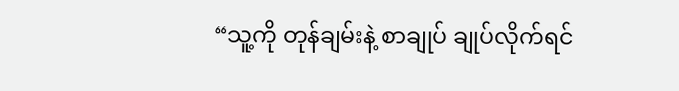“သူ့ကို တုန်ချမ်းနဲ့ စာချုပ် ချုပ်လိုက်ရင်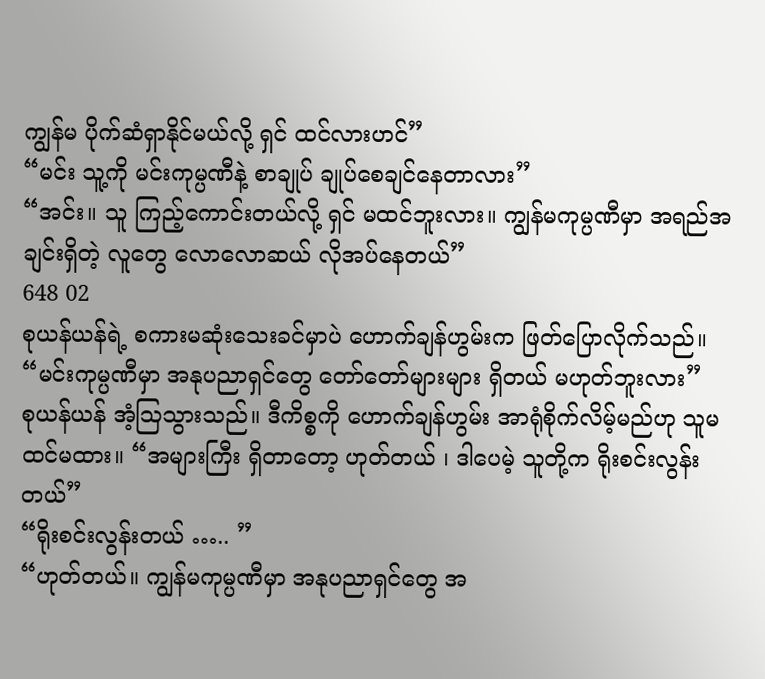ကျွန်မ ပိုက်ဆံရှာနိုင်မယ်လို့ ရှင် ထင်လားဟင်”
“မင်း သူ့ကို မင်းကုမ္ပဏီနဲ့ စာချုပ် ချုပ်စေချင်နေတာလား”
“အင်း။ သူ ကြည့်ကောင်းတယ်လို့ ရှင် မထင်ဘူးလား။ ကျွန်မကုမ္ပဏီမှာ အရည်အချင်းရှိတဲ့ လူတွေ လောလောဆယ် လိုအပ်နေတယ်”
648 02
စုယန်ယန်ရဲ့ စကားမဆုံးသေးခင်မှာပဲ ဟောက်ချန်ဟွမ်းက ဖြတ်ပြောလိုက်သည်။ “မင်းကုမ္ပဏီမှာ အနုပညာရှင်တွေ တော်တော်များများ ရှိတယ် မဟုတ်ဘူးလား”
စုယန်ယန် အံ့ဩသွားသည်။ ဒီကိစ္စကို ဟောက်ချန်ဟွမ်း အာရုံစိုက်လိမ့်မည်ဟု သူမ ထင်မထား။ “အများကြီး ရှိတာတော့ ဟုတ်တယ် ၊ ဒါပေမဲ့ သူတို့က ရိုးစင်းလွန်းတယ်”
“ရိုးစင်းလွန်းတယ် ….. ”
“ဟုတ်တယ်။ ကျွန်မကုမ္ပဏီမှာ အနုပညာရှင်တွေ အ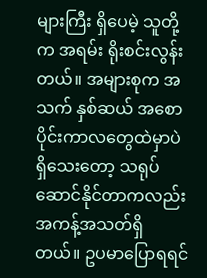များကြီး ရှိပေမဲ့ သူတို့က အရမ်း ရိုးစင်းလွန်းတယ်။ အများစုက အသက် နှစ်ဆယ် အစောပိုင်းကာလတွေထဲမှာပဲ ရှိသေးတော့ သရုပ်ဆောင်နိုင်တာကလည်း အကန့်အသတ်ရှိတယ်။ ဥပမာပြောရရင်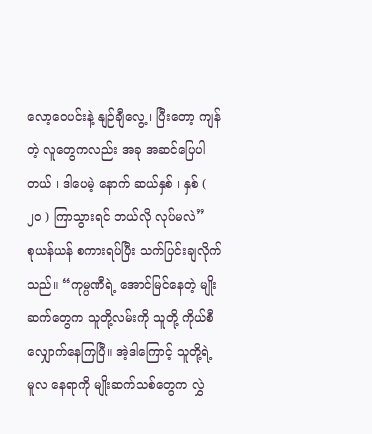လော့ဝေပင်းနဲ့ နျဉ်ချီလွေ့ ၊ ပြီးတော့ ကျန်တဲ့ လူတွေကလည်း အခု အဆင်ပြေပါတယ် ၊ ဒါပေမဲ့ နောက် ဆယ်နှစ် ၊ နှစ် ( ၂၀ ) ကြာသွားရင် ဘယ်လို လုပ်မလဲ”
စုယန်ယန် စကားရပ်ပြီး သက်ပြင်းချလိုက်သည်။ “ကုမ္ပဏီရဲ့ အောင်မြင်နေတဲ့ မျိုးဆက်တွေက သူတို့လမ်းကို သူတို့ ကိုယ်စီ လျှောက်နေကြပြီ။ အဲ့ဒါကြောင့် သူတို့ရဲ့ မူလ နေရာကို မျိုးဆက်သစ်တွေက လွှဲ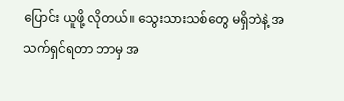ပြောင်း ယူဖို့ လိုတယ်။ သွေးသားသစ်တွေ မရှိဘဲနဲ့ အသက်ရှင်ရတာ ဘာမှ အ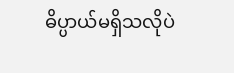ဓိပ္ပာယ်မရှိသလိုပဲ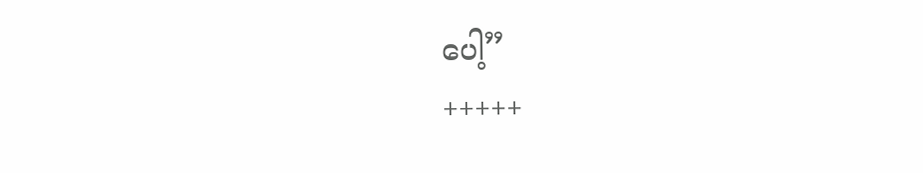ပေါ့”
+++++